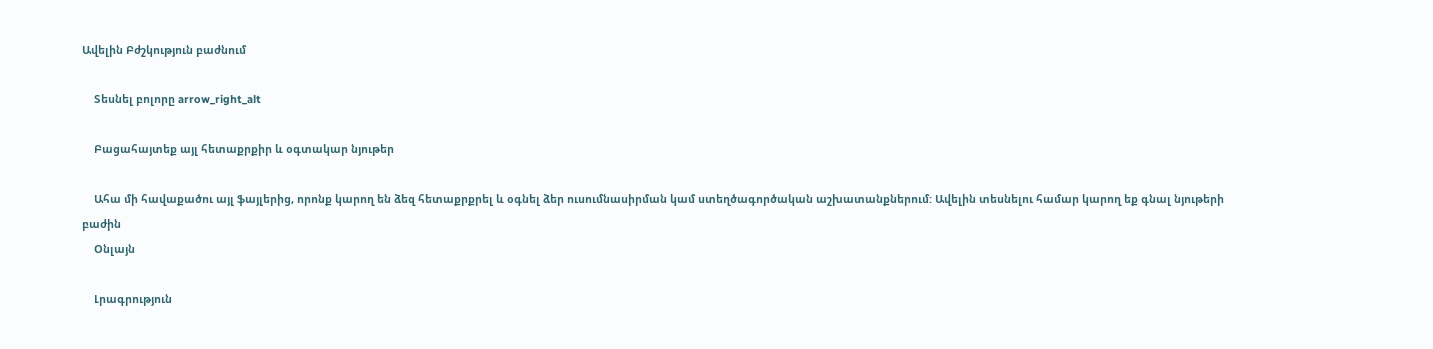Ավելին Բժշկություն բաժնում

    Տեսնել բոլորը arrow_right_alt

    Բացահայտեք այլ հետաքրքիր և օգտակար նյութեր

    Ահա մի հավաքածու այլ ֆայլերից, որոնք կարող են ձեզ հետաքրքրել և օգնել ձեր ուսումնասիրման կամ ստեղծագործական աշխատանքներում: Ավելին տեսնելու համար կարող եք գնալ նյութերի բաժին
    Օնլայն

    Լրագրություն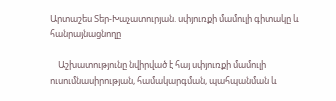Արտաշես Տեր-Խաչատուրյան. սփյուռքի մամուլի գիտակը և հանրայնացնողը

    Աշխատությունը նվիրված է հայ սփյուռքի մամուլի ուսումնասիրության, համակարգման, պահպանման և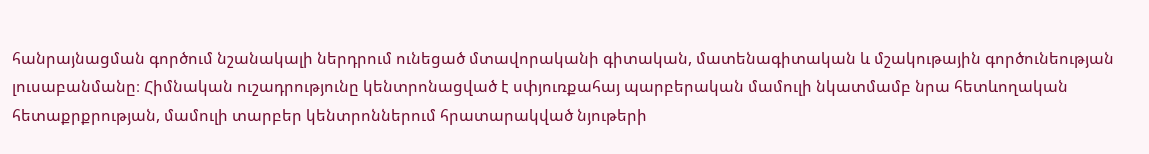հանրայնացման գործում նշանակալի ներդրում ունեցած մտավորականի գիտական, մատենագիտական և մշակութային գործունեության լուսաբանմանը։ Հիմնական ուշադրությունը կենտրոնացված է սփյուռքահայ պարբերական մամուլի նկատմամբ նրա հետևողական հետաքրքրության, մամուլի տարբեր կենտրոններում հրատարակված նյութերի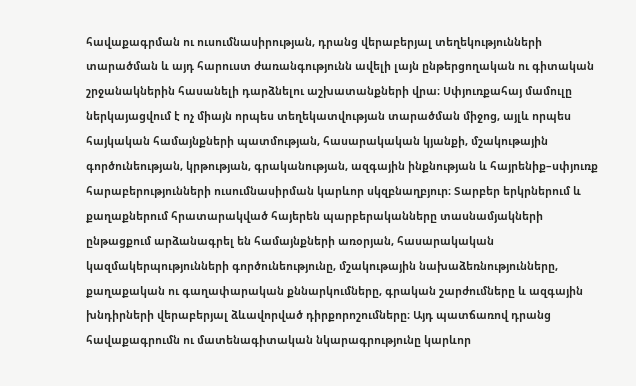հավաքագրման ու ուսումնասիրության, դրանց վերաբերյալ տեղեկությունների տարածման և այդ հարուստ ժառանգությունն ավելի լայն ընթերցողական ու գիտական շրջանակներին հասանելի դարձնելու աշխատանքների վրա։ Սփյուռքահայ մամուլը ներկայացվում է ոչ միայն որպես տեղեկատվության տարածման միջոց, այլև որպես հայկական համայնքների պատմության, հասարակական կյանքի, մշակութային գործունեության, կրթության, գրականության, ազգային ինքնության և հայրենիք–սփյուռք հարաբերությունների ուսումնասիրման կարևոր սկզբնաղբյուր։ Տարբեր երկրներում և քաղաքներում հրատարակված հայերեն պարբերականները տասնամյակների ընթացքում արձանագրել են համայնքների առօրյան, հասարակական կազմակերպությունների գործունեությունը, մշակութային նախաձեռնությունները, քաղաքական ու գաղափարական քննարկումները, գրական շարժումները և ազգային խնդիրների վերաբերյալ ձևավորված դիրքորոշումները։ Այդ պատճառով դրանց հավաքագրումն ու մատենագիտական նկարագրությունը կարևոր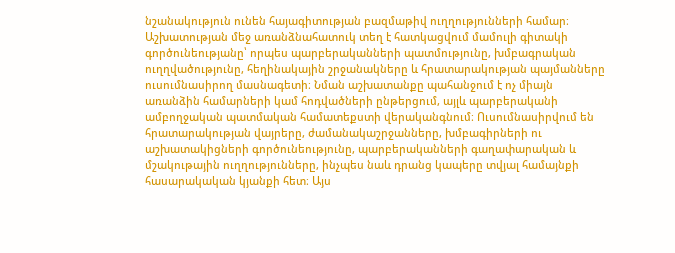նշանակություն ունեն հայագիտության բազմաթիվ ուղղությունների համար։ Աշխատության մեջ առանձնահատուկ տեղ է հատկացվում մամուլի գիտակի գործունեությանը՝ որպես պարբերականների պատմությունը, խմբագրական ուղղվածությունը, հեղինակային շրջանակները և հրատարակության պայմանները ուսումնասիրող մասնագետի։ Նման աշխատանքը պահանջում է ոչ միայն առանձին համարների կամ հոդվածների ընթերցում, այլև պարբերականի ամբողջական պատմական համատեքստի վերականգնում։ Ուսումնասիրվում են հրատարակության վայրերը, ժամանակաշրջանները, խմբագիրների ու աշխատակիցների գործունեությունը, պարբերականների գաղափարական և մշակութային ուղղությունները, ինչպես նաև դրանց կապերը տվյալ համայնքի հասարակական կյանքի հետ։ Այս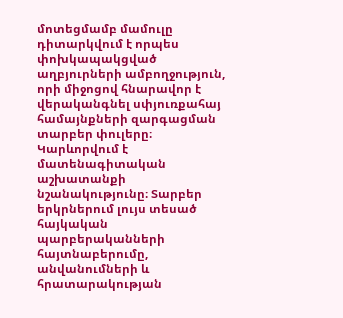մոտեցմամբ մամուլը դիտարկվում է որպես փոխկապակցված աղբյուրների ամբողջություն, որի միջոցով հնարավոր է վերականգնել սփյուռքահայ համայնքների զարգացման տարբեր փուլերը։ Կարևորվում է մատենագիտական աշխատանքի նշանակությունը։ Տարբեր երկրներում լույս տեսած հայկական պարբերականների հայտնաբերումը, անվանումների և հրատարակության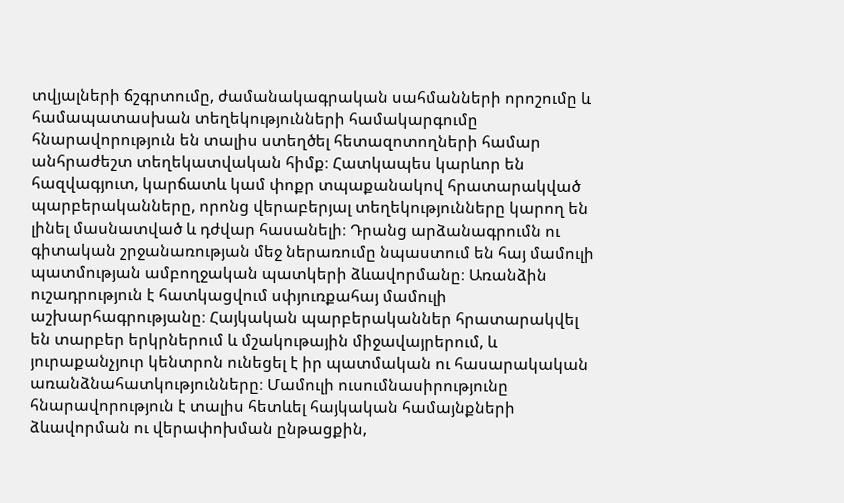տվյալների ճշգրտումը, ժամանակագրական սահմանների որոշումը և համապատասխան տեղեկությունների համակարգումը հնարավորություն են տալիս ստեղծել հետազոտողների համար անհրաժեշտ տեղեկատվական հիմք։ Հատկապես կարևոր են հազվագյուտ, կարճատև կամ փոքր տպաքանակով հրատարակված պարբերականները, որոնց վերաբերյալ տեղեկությունները կարող են լինել մասնատված և դժվար հասանելի։ Դրանց արձանագրումն ու գիտական շրջանառության մեջ ներառումը նպաստում են հայ մամուլի պատմության ամբողջական պատկերի ձևավորմանը։ Առանձին ուշադրություն է հատկացվում սփյուռքահայ մամուլի աշխարհագրությանը։ Հայկական պարբերականներ հրատարակվել են տարբեր երկրներում և մշակութային միջավայրերում, և յուրաքանչյուր կենտրոն ունեցել է իր պատմական ու հասարակական առանձնահատկությունները։ Մամուլի ուսումնասիրությունը հնարավորություն է տալիս հետևել հայկական համայնքների ձևավորման ու վերափոխման ընթացքին,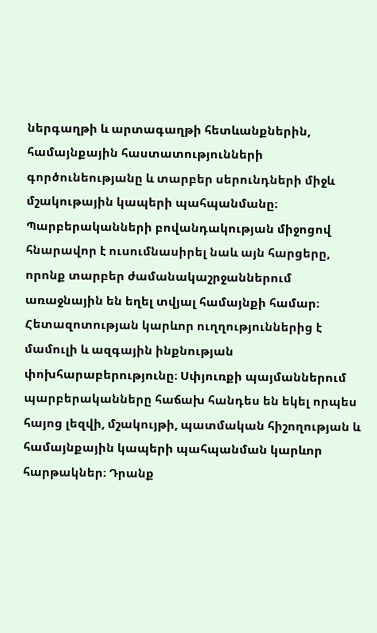ներգաղթի և արտագաղթի հետևանքներին, համայնքային հաստատությունների գործունեությանը և տարբեր սերունդների միջև մշակութային կապերի պահպանմանը։ Պարբերականների բովանդակության միջոցով հնարավոր է ուսումնասիրել նաև այն հարցերը, որոնք տարբեր ժամանակաշրջաններում առաջնային են եղել տվյալ համայնքի համար։ Հետազոտության կարևոր ուղղություններից է մամուլի և ազգային ինքնության փոխհարաբերությունը։ Սփյուռքի պայմաններում պարբերականները հաճախ հանդես են եկել որպես հայոց լեզվի, մշակույթի, պատմական հիշողության և համայնքային կապերի պահպանման կարևոր հարթակներ։ Դրանք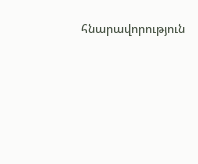հնարավորություն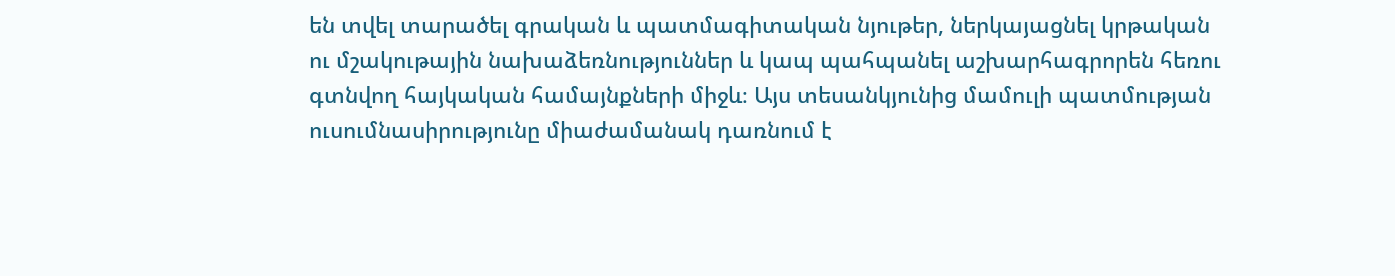են տվել տարածել գրական և պատմագիտական նյութեր, ներկայացնել կրթական ու մշակութային նախաձեռնություններ և կապ պահպանել աշխարհագրորեն հեռու գտնվող հայկական համայնքների միջև։ Այս տեսանկյունից մամուլի պատմության ուսումնասիրությունը միաժամանակ դառնում է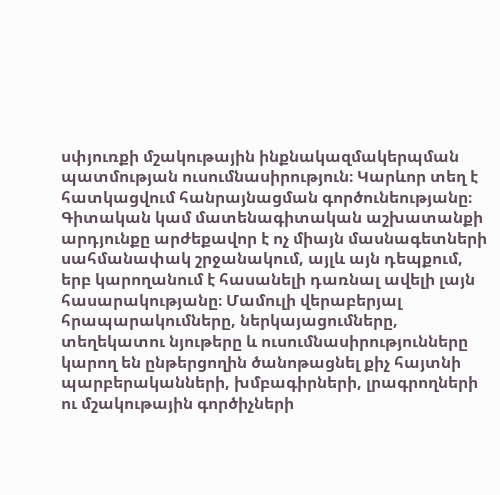սփյուռքի մշակութային ինքնակազմակերպման պատմության ուսումնասիրություն։ Կարևոր տեղ է հատկացվում հանրայնացման գործունեությանը։ Գիտական կամ մատենագիտական աշխատանքի արդյունքը արժեքավոր է ոչ միայն մասնագետների սահմանափակ շրջանակում, այլև այն դեպքում, երբ կարողանում է հասանելի դառնալ ավելի լայն հասարակությանը։ Մամուլի վերաբերյալ հրապարակումները, ներկայացումները, տեղեկատու նյութերը և ուսումնասիրությունները կարող են ընթերցողին ծանոթացնել քիչ հայտնի պարբերականների, խմբագիրների, լրագրողների ու մշակութային գործիչների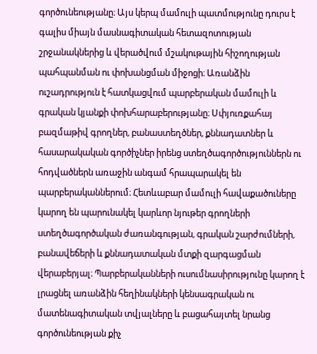գործունեությանը։ Այս կերպ մամուլի պատմությունը դուրս է գալիս միայն մասնագիտական հետազոտության շրջանակներից և վերածվում մշակութային հիշողության պահպանման ու փոխանցման միջոցի։ Առանձին ուշադրություն է հատկացվում պարբերական մամուլի և գրական կյանքի փոխհարաբերությանը։ Սփյուռքահայ բազմաթիվ գրողներ, բանաստեղծներ, քննադատներ և հասարակական գործիչներ իրենց ստեղծագործություններն ու հոդվածներն առաջին անգամ հրապարակել են պարբերականներում։ Հետևաբար մամուլի հավաքածուները կարող են պարունակել կարևոր նյութեր գրողների ստեղծագործական ժառանգության, գրական շարժումների, բանավեճերի և քննադատական մտքի զարգացման վերաբերյալ։ Պարբերականների ուսումնասիրությունը կարող է լրացնել առանձին հեղինակների կենսագրական ու մատենագիտական տվյալները և բացահայտել նրանց գործունեության քիչ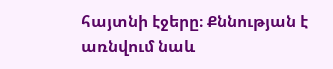հայտնի էջերը։ Քննության է առնվում նաև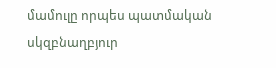մամուլը որպես պատմական սկզբնաղբյուր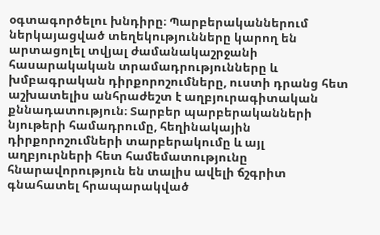օգտագործելու խնդիրը։ Պարբերականներում ներկայացված տեղեկությունները կարող են արտացոլել տվյալ ժամանակաշրջանի հասարակական տրամադրությունները և խմբագրական դիրքորոշումները, ուստի դրանց հետ աշխատելիս անհրաժեշտ է աղբյուրագիտական քննադատություն։ Տարբեր պարբերականների նյութերի համադրումը, հեղինակային դիրքորոշումների տարբերակումը և այլ աղբյուրների հետ համեմատությունը հնարավորություն են տալիս ավելի ճշգրիտ գնահատել հրապարակված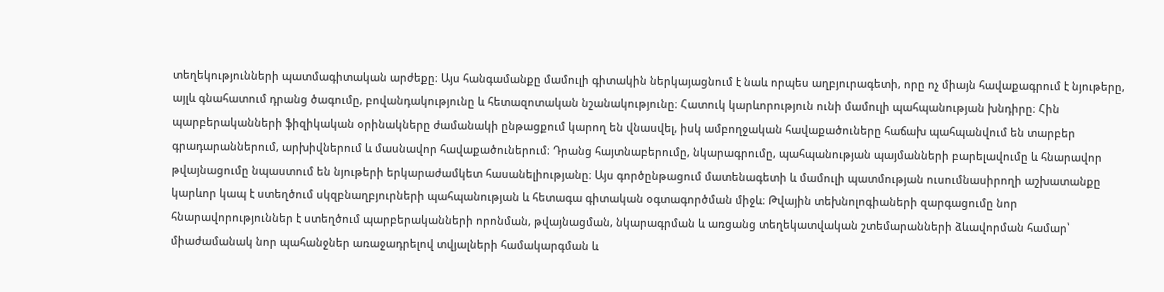տեղեկությունների պատմագիտական արժեքը։ Այս հանգամանքը մամուլի գիտակին ներկայացնում է նաև որպես աղբյուրագետի, որը ոչ միայն հավաքագրում է նյութերը, այլև գնահատում դրանց ծագումը, բովանդակությունը և հետազոտական նշանակությունը։ Հատուկ կարևորություն ունի մամուլի պահպանության խնդիրը։ Հին պարբերականների ֆիզիկական օրինակները ժամանակի ընթացքում կարող են վնասվել, իսկ ամբողջական հավաքածուները հաճախ պահպանվում են տարբեր գրադարաններում, արխիվներում և մասնավոր հավաքածուներում։ Դրանց հայտնաբերումը, նկարագրումը, պահպանության պայմանների բարելավումը և հնարավոր թվայնացումը նպաստում են նյութերի երկարաժամկետ հասանելիությանը։ Այս գործընթացում մատենագետի և մամուլի պատմության ուսումնասիրողի աշխատանքը կարևոր կապ է ստեղծում սկզբնաղբյուրների պահպանության և հետագա գիտական օգտագործման միջև։ Թվային տեխնոլոգիաների զարգացումը նոր հնարավորություններ է ստեղծում պարբերականների որոնման, թվայնացման, նկարագրման և առցանց տեղեկատվական շտեմարանների ձևավորման համար՝ միաժամանակ նոր պահանջներ առաջադրելով տվյալների համակարգման և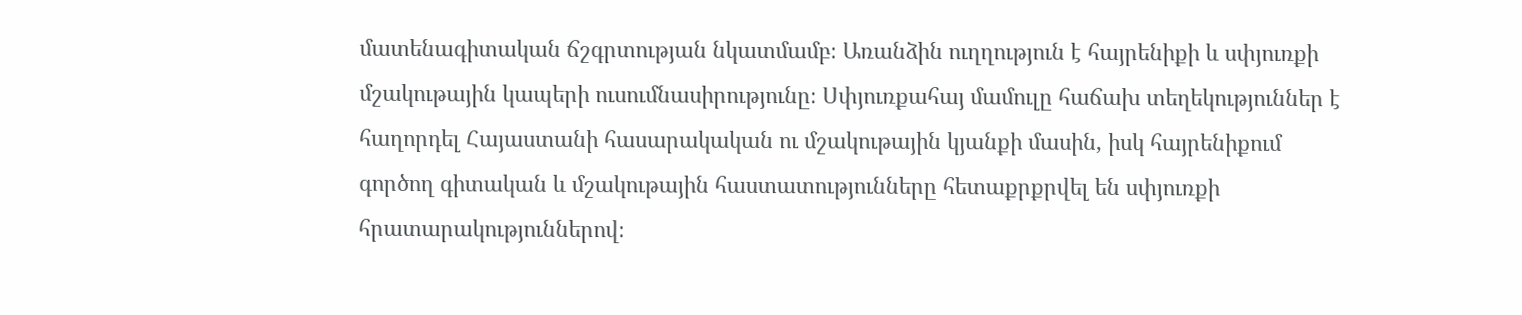մատենագիտական ճշգրտության նկատմամբ։ Առանձին ուղղություն է հայրենիքի և սփյուռքի մշակութային կապերի ուսումնասիրությունը։ Սփյուռքահայ մամուլը հաճախ տեղեկություններ է հաղորդել Հայաստանի հասարակական ու մշակութային կյանքի մասին, իսկ հայրենիքում գործող գիտական և մշակութային հաստատությունները հետաքրքրվել են սփյուռքի հրատարակություններով։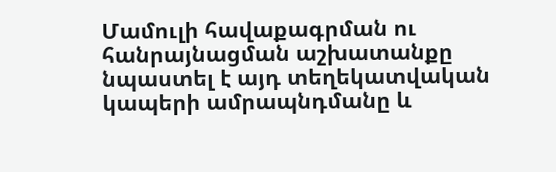Մամուլի հավաքագրման ու հանրայնացման աշխատանքը նպաստել է այդ տեղեկատվական կապերի ամրապնդմանը և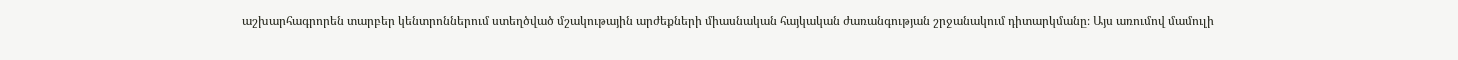աշխարհագրորեն տարբեր կենտրոններում ստեղծված մշակութային արժեքների միասնական հայկական ժառանգության շրջանակում դիտարկմանը։ Այս առումով մամուլի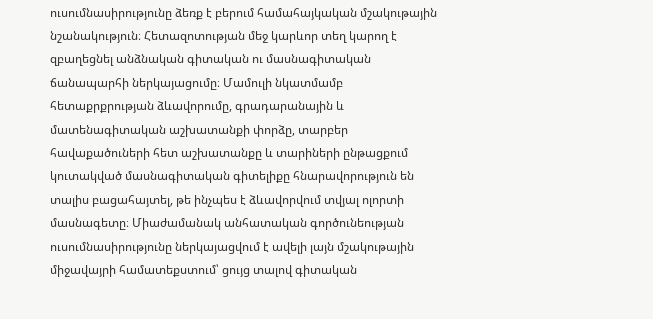ուսումնասիրությունը ձեռք է բերում համահայկական մշակութային նշանակություն։ Հետազոտության մեջ կարևոր տեղ կարող է զբաղեցնել անձնական գիտական ու մասնագիտական ճանապարհի ներկայացումը։ Մամուլի նկատմամբ հետաքրքրության ձևավորումը, գրադարանային և մատենագիտական աշխատանքի փորձը, տարբեր հավաքածուների հետ աշխատանքը և տարիների ընթացքում կուտակված մասնագիտական գիտելիքը հնարավորություն են տալիս բացահայտել, թե ինչպես է ձևավորվում տվյալ ոլորտի մասնագետը։ Միաժամանակ անհատական գործունեության ուսումնասիրությունը ներկայացվում է ավելի լայն մշակութային միջավայրի համատեքստում՝ ցույց տալով գիտական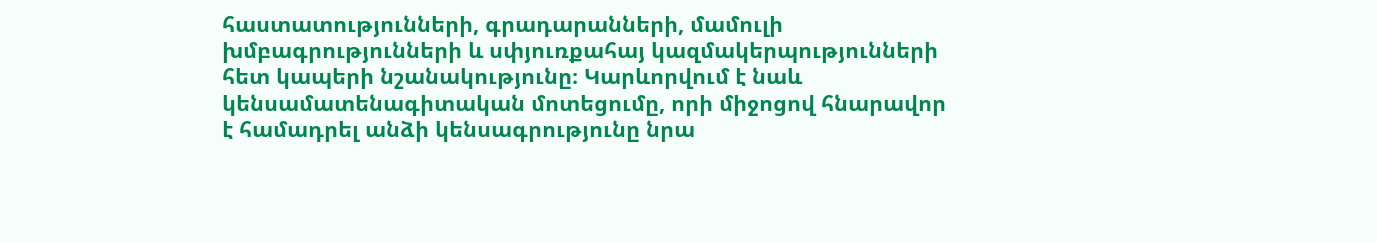հաստատությունների, գրադարանների, մամուլի խմբագրությունների և սփյուռքահայ կազմակերպությունների հետ կապերի նշանակությունը։ Կարևորվում է նաև կենսամատենագիտական մոտեցումը, որի միջոցով հնարավոր է համադրել անձի կենսագրությունը նրա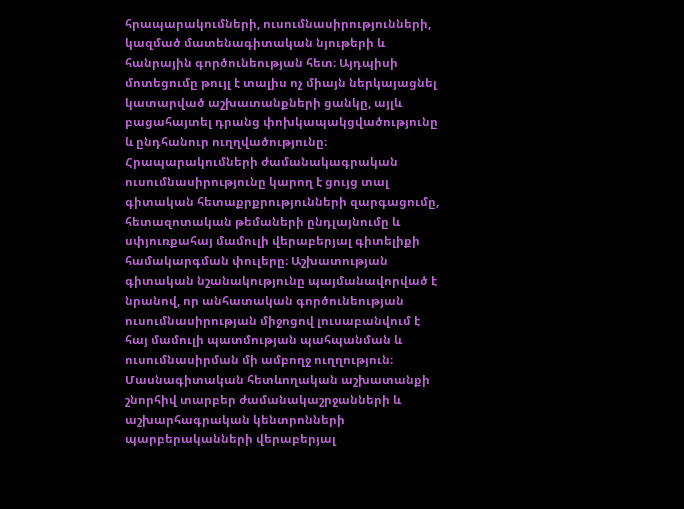հրապարակումների, ուսումնասիրությունների, կազմած մատենագիտական նյութերի և հանրային գործունեության հետ։ Այդպիսի մոտեցումը թույլ է տալիս ոչ միայն ներկայացնել կատարված աշխատանքների ցանկը, այլև բացահայտել դրանց փոխկապակցվածությունը և ընդհանուր ուղղվածությունը։ Հրապարակումների ժամանակագրական ուսումնասիրությունը կարող է ցույց տալ գիտական հետաքրքրությունների զարգացումը, հետազոտական թեմաների ընդլայնումը և սփյուռքահայ մամուլի վերաբերյալ գիտելիքի համակարգման փուլերը։ Աշխատության գիտական նշանակությունը պայմանավորված է նրանով, որ անհատական գործունեության ուսումնասիրության միջոցով լուսաբանվում է հայ մամուլի պատմության պահպանման և ուսումնասիրման մի ամբողջ ուղղություն։ Մասնագիտական հետևողական աշխատանքի շնորհիվ տարբեր ժամանակաշրջանների և աշխարհագրական կենտրոնների պարբերականների վերաբերյալ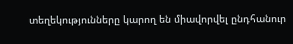տեղեկությունները կարող են միավորվել ընդհանուր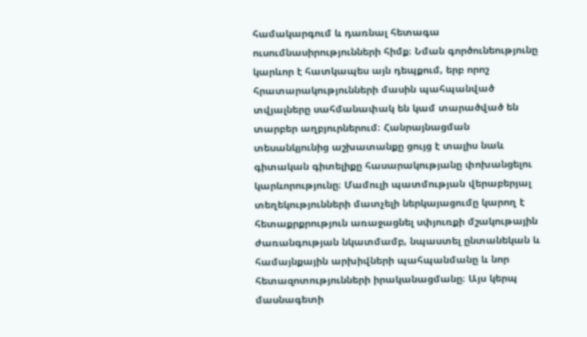համակարգում և դառնալ հետագա ուսումնասիրությունների հիմք։ Նման գործունեությունը կարևոր է հատկապես այն դեպքում, երբ որոշ հրատարակությունների մասին պահպանված տվյալները սահմանափակ են կամ տարածված են տարբեր աղբյուրներում։ Հանրայնացման տեսանկյունից աշխատանքը ցույց է տալիս նաև գիտական գիտելիքը հասարակությանը փոխանցելու կարևորությունը։ Մամուլի պատմության վերաբերյալ տեղեկությունների մատչելի ներկայացումը կարող է հետաքրքրություն առաջացնել սփյուռքի մշակութային ժառանգության նկատմամբ, նպաստել ընտանեկան և համայնքային արխիվների պահպանմանը և նոր հետազոտությունների իրականացմանը։ Այս կերպ մասնագետի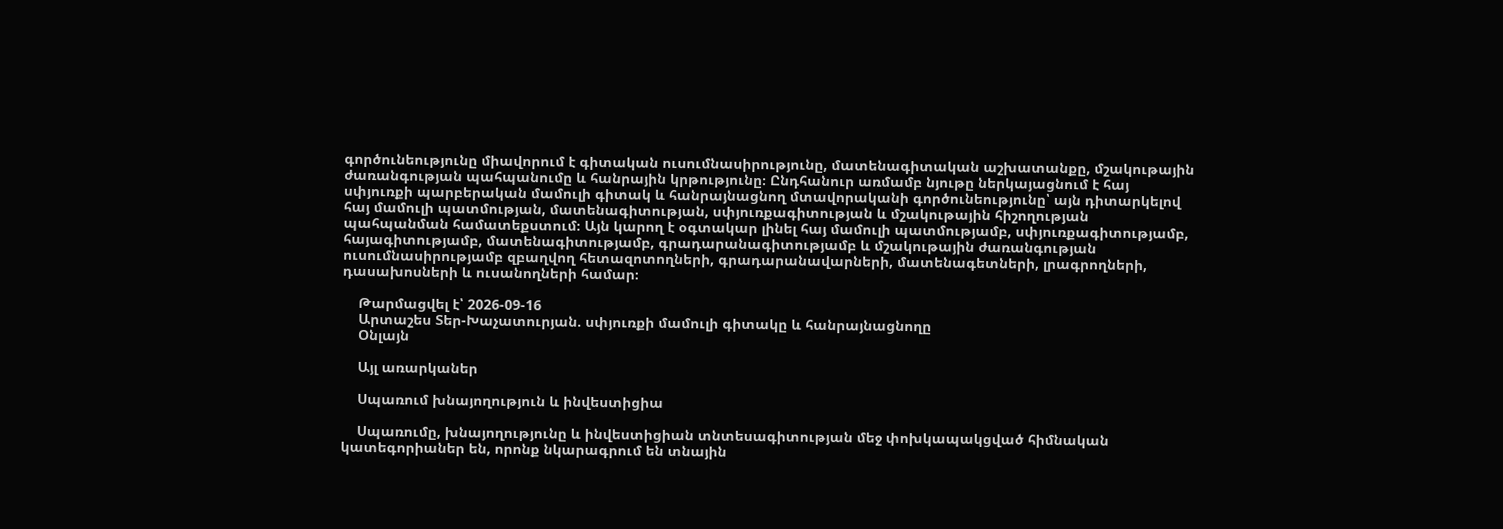գործունեությունը միավորում է գիտական ուսումնասիրությունը, մատենագիտական աշխատանքը, մշակութային ժառանգության պահպանումը և հանրային կրթությունը։ Ընդհանուր առմամբ նյութը ներկայացնում է հայ սփյուռքի պարբերական մամուլի գիտակ և հանրայնացնող մտավորականի գործունեությունը՝ այն դիտարկելով հայ մամուլի պատմության, մատենագիտության, սփյուռքագիտության և մշակութային հիշողության պահպանման համատեքստում։ Այն կարող է օգտակար լինել հայ մամուլի պատմությամբ, սփյուռքագիտությամբ, հայագիտությամբ, մատենագիտությամբ, գրադարանագիտությամբ և մշակութային ժառանգության ուսումնասիրությամբ զբաղվող հետազոտողների, գրադարանավարների, մատենագետների, լրագրողների, դասախոսների և ուսանողների համար։

    Թարմացվել է՝ 2026-09-16
    Արտաշես Տեր-Խաչատուրյան. սփյուռքի մամուլի գիտակը և հանրայնացնողը
    Օնլայն

    Այլ առարկաներ

    Սպառում խնայողություն և ինվեստիցիա

    Սպառումը, խնայողությունը և ինվեստիցիան տնտեսագիտության մեջ փոխկապակցված հիմնական կատեգորիաներ են, որոնք նկարագրում են տնային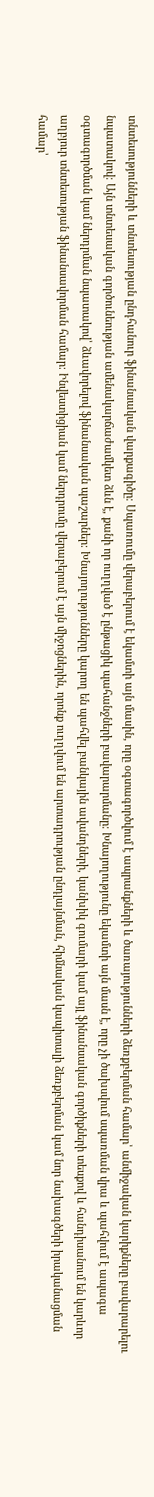տնտեսությունների և տնտեսության ընդհանուր ֆինանսական վարքագիծը։ Սպառումը վերաբերում է եկամտի այն մասին, որը օգտագործվում է ապրանքների և ծառայությունների ձեռքբերման համար՝ անմիջական կարիքները բավարարելու նպատակով։ Այն տնտեսական գործունեության ամենակարճաժամկետ ձևն է, քանի որ ուղղված է ընթացիկ պահանջների բավարարմանը։ Խնայողությունը եկամտի այն մասն է, որը չի ծախսվում սպառման վրա և պահվում է ապագա օգտագործման կամ ներդրման նպատակով՝ ձևավորելով ֆինանսական պաշարներ։ Խնայողությունները կարող են պահվել բանկային ավանդների, կանխիկ գումարի կամ այլ ֆինանսական գործիքների տեսքով և հանդիսանում են կարևոր աղբյուր տնտեսության ֆինանսավորման համար։ Ինվեստիցիան կամ ներդրումը վերաբերում է այն միջոցներին, որոնք ուղղվում են արտադրության ընդլայնման, հիմնական կապիտալի ձեռքբերման կամ նոր նախագծերի իրականացման համար՝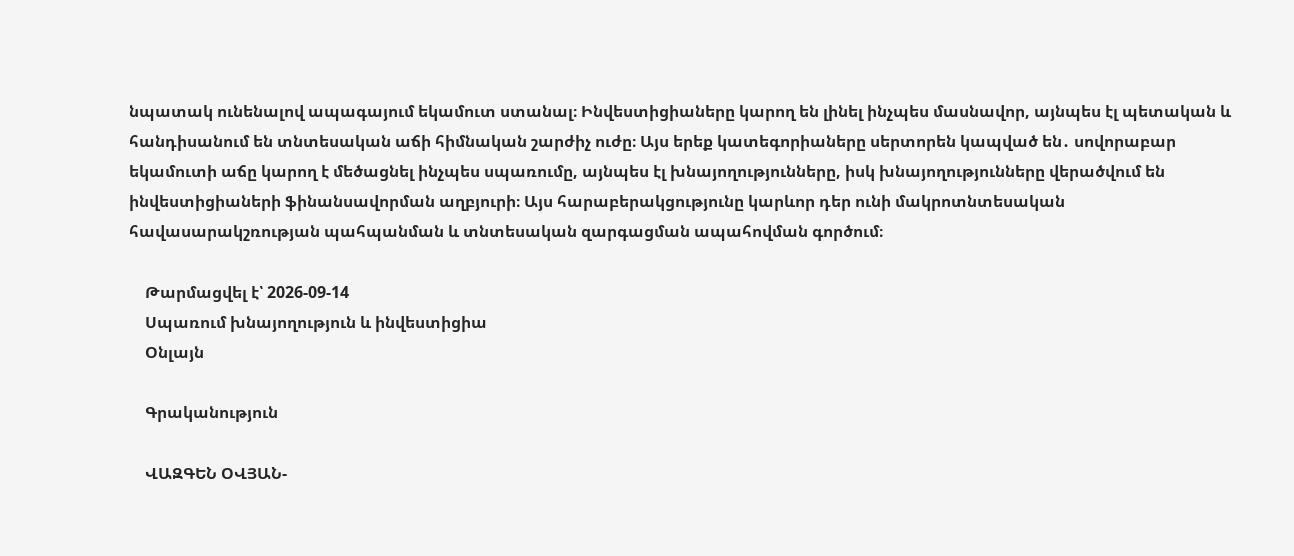նպատակ ունենալով ապագայում եկամուտ ստանալ։ Ինվեստիցիաները կարող են լինել ինչպես մասնավոր, այնպես էլ պետական և հանդիսանում են տնտեսական աճի հիմնական շարժիչ ուժը։ Այս երեք կատեգորիաները սերտորեն կապված են․ սովորաբար եկամուտի աճը կարող է մեծացնել ինչպես սպառումը, այնպես էլ խնայողությունները, իսկ խնայողությունները վերածվում են ինվեստիցիաների ֆինանսավորման աղբյուրի։ Այս հարաբերակցությունը կարևոր դեր ունի մակրոտնտեսական հավասարակշռության պահպանման և տնտեսական զարգացման ապահովման գործում։

    Թարմացվել է՝ 2026-09-14
    Սպառում խնայողություն և ինվեստիցիա
    Օնլայն

    Գրականություն

    ՎԱԶԳԵՆ ՕՎՅԱՆ-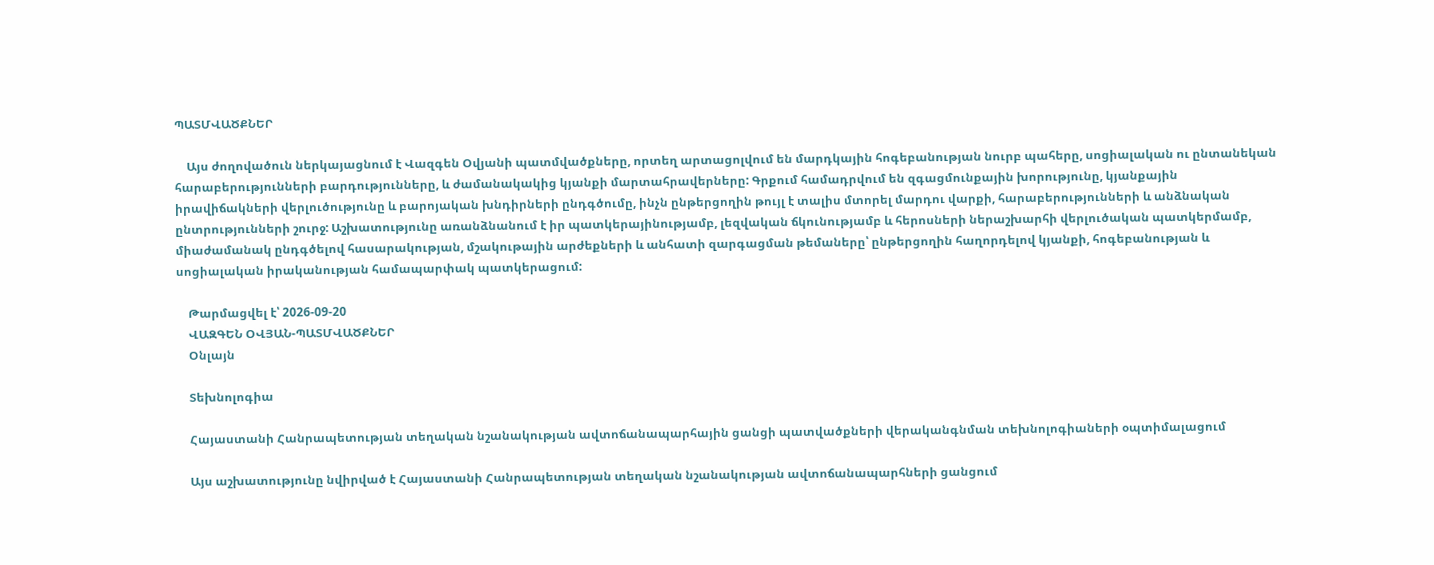ՊԱՏՄՎԱԾՔՆԵՐ

    Այս ժողովածուն ներկայացնում է Վազգեն Օվյանի պատմվածքները, որտեղ արտացոլվում են մարդկային հոգեբանության նուրբ պահերը, սոցիալական ու ընտանեկան հարաբերությունների բարդությունները, և ժամանակակից կյանքի մարտահրավերները: Գրքում համադրվում են զգացմունքային խորությունը, կյանքային իրավիճակների վերլուծությունը և բարոյական խնդիրների ընդգծումը, ինչն ընթերցողին թույլ է տալիս մտորել մարդու վարքի, հարաբերությունների և անձնական ընտրությունների շուրջ: Աշխատությունը առանձնանում է իր պատկերայինությամբ, լեզվական ճկունությամբ և հերոսների ներաշխարհի վերլուծական պատկերմամբ, միաժամանակ ընդգծելով հասարակության, մշակութային արժեքների և անհատի զարգացման թեմաները՝ ընթերցողին հաղորդելով կյանքի, հոգեբանության և սոցիալական իրականության համապարփակ պատկերացում:

    Թարմացվել է՝ 2026-09-20
    ՎԱԶԳԵՆ ՕՎՅԱՆ-ՊԱՏՄՎԱԾՔՆԵՐ
    Օնլայն

    Տեխնոլոգիա

    Հայաստանի Հանրապետության տեղական նշանակության ավտոճանապարհային ցանցի պատվածքների վերականգնման տեխնոլոգիաների օպտիմալացում

    Այս աշխատությունը նվիրված է Հայաստանի Հանրապետության տեղական նշանակության ավտոճանապարհների ցանցում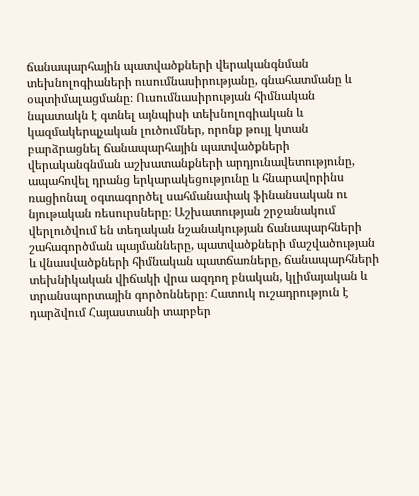ճանապարհային պատվածքների վերականգնման տեխնոլոգիաների ուսումնասիրությանը, գնահատմանը և օպտիմալացմանը։ Ուսումնասիրության հիմնական նպատակն է գտնել այնպիսի տեխնոլոգիական և կազմակերպչական լուծումներ, որոնք թույլ կտան բարձրացնել ճանապարհային պատվածքների վերականգնման աշխատանքների արդյունավետությունը, ապահովել դրանց երկարակեցությունը և հնարավորինս ռացիոնալ օգտագործել սահմանափակ ֆինանսական ու նյութական ռեսուրսները։ Աշխատության շրջանակում վերլուծվում են տեղական նշանակության ճանապարհների շահագործման պայմանները, պատվածքների մաշվածության և վնասվածքների հիմնական պատճառները, ճանապարհների տեխնիկական վիճակի վրա ազդող բնական, կլիմայական և տրանսպորտային գործոնները։ Հատուկ ուշադրություն է դարձվում Հայաստանի տարբեր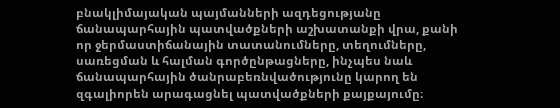բնակլիմայական պայմանների ազդեցությանը ճանապարհային պատվածքների աշխատանքի վրա, քանի որ ջերմաստիճանային տատանումները, տեղումները, սառեցման և հալման գործընթացները, ինչպես նաև ճանապարհային ծանրաբեռնվածությունը կարող են զգալիորեն արագացնել պատվածքների քայքայումը։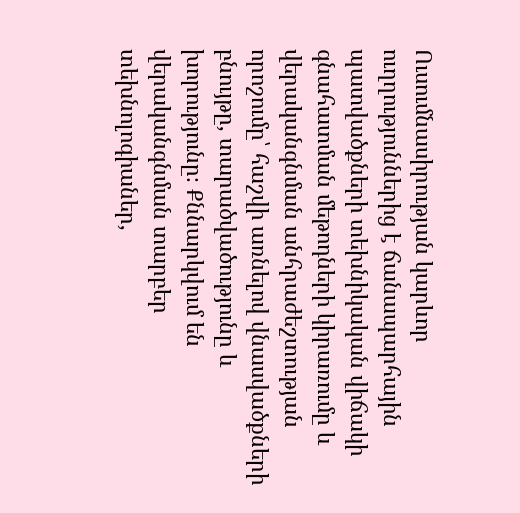Ուսումնասիրության կարևոր ուղղություններից է ճանապարհային պատվածքների տեխնիկական վիճակի գնահատման մեթոդների կիրառումը և վերականգնման անհրաժեշտության որոշումը՝ հաշվի առնելով վնասվածքների բնույթը, տարածվածությունը և խորությունը։ Քննարկվում են վերականգնման տարբեր տեխնոլոգիաներ,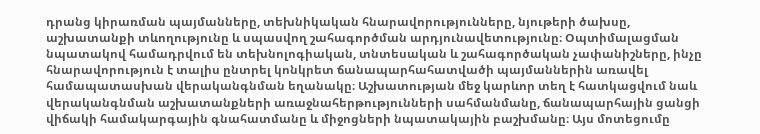դրանց կիրառման պայմանները, տեխնիկական հնարավորությունները, նյութերի ծախսը, աշխատանքի տևողությունը և սպասվող շահագործման արդյունավետությունը։ Օպտիմալացման նպատակով համադրվում են տեխնոլոգիական, տնտեսական և շահագործական չափանիշները, ինչը հնարավորություն է տալիս ընտրել կոնկրետ ճանապարհահատվածի պայմաններին առավել համապատասխան վերականգնման եղանակը։ Աշխատության մեջ կարևոր տեղ է հատկացվում նաև վերականգնման աշխատանքների առաջնահերթությունների սահմանմանը, ճանապարհային ցանցի վիճակի համակարգային գնահատմանը և միջոցների նպատակային բաշխմանը։ Այս մոտեցումը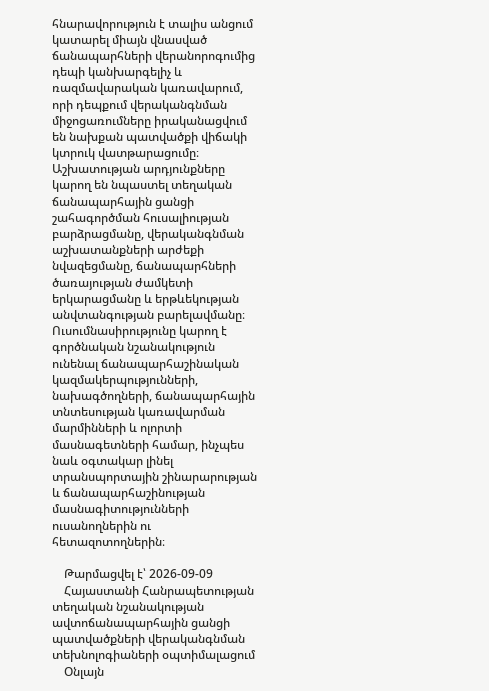հնարավորություն է տալիս անցում կատարել միայն վնասված ճանապարհների վերանորոգումից դեպի կանխարգելիչ և ռազմավարական կառավարում, որի դեպքում վերականգնման միջոցառումները իրականացվում են նախքան պատվածքի վիճակի կտրուկ վատթարացումը։ Աշխատության արդյունքները կարող են նպաստել տեղական ճանապարհային ցանցի շահագործման հուսալիության բարձրացմանը, վերականգնման աշխատանքների արժեքի նվազեցմանը, ճանապարհների ծառայության ժամկետի երկարացմանը և երթևեկության անվտանգության բարելավմանը։ Ուսումնասիրությունը կարող է գործնական նշանակություն ունենալ ճանապարհաշինական կազմակերպությունների, նախագծողների, ճանապարհային տնտեսության կառավարման մարմինների և ոլորտի մասնագետների համար, ինչպես նաև օգտակար լինել տրանսպորտային շինարարության և ճանապարհաշինության մասնագիտությունների ուսանողներին ու հետազոտողներին։

    Թարմացվել է՝ 2026-09-09
    Հայաստանի Հանրապետության տեղական նշանակության ավտոճանապարհային ցանցի պատվածքների վերականգնման տեխնոլոգիաների օպտիմալացում
    Օնլայն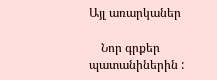Այլ առարկաներ

    Նոր գրքեր պատանիներին :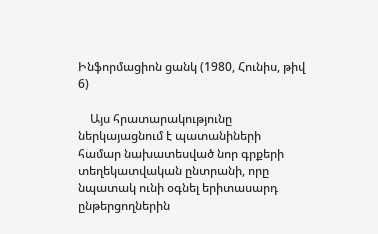Ինֆորմացիոն ցանկ (1980, Հունիս, թիվ 6)

    Այս հրատարակությունը ներկայացնում է պատանիների համար նախատեսված նոր գրքերի տեղեկատվական ընտրանի, որը նպատակ ունի օգնել երիտասարդ ընթերցողներին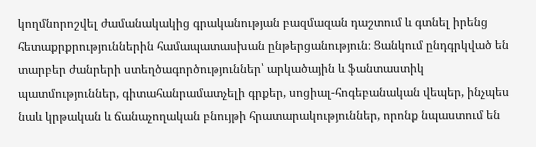կողմնորոշվել ժամանակակից գրականության բազմազան դաշտում և գտնել իրենց հետաքրքրություններին համապատասխան ընթերցանություն։ Ցանկում ընդգրկված են տարբեր ժանրերի ստեղծագործություններ՝ արկածային և ֆանտաստիկ պատմություններ, գիտահանրամատչելի գրքեր, սոցիալ-հոգեբանական վեպեր, ինչպես նաև կրթական և ճանաչողական բնույթի հրատարակություններ, որոնք նպաստում են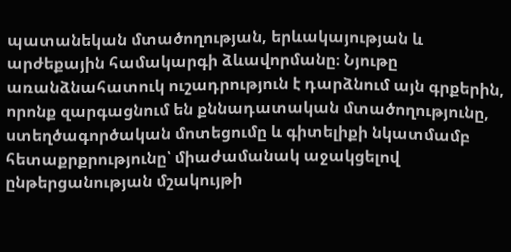պատանեկան մտածողության, երևակայության և արժեքային համակարգի ձևավորմանը։ Նյութը առանձնահատուկ ուշադրություն է դարձնում այն գրքերին, որոնք զարգացնում են քննադատական մտածողությունը, ստեղծագործական մոտեցումը և գիտելիքի նկատմամբ հետաքրքրությունը՝ միաժամանակ աջակցելով ընթերցանության մշակույթի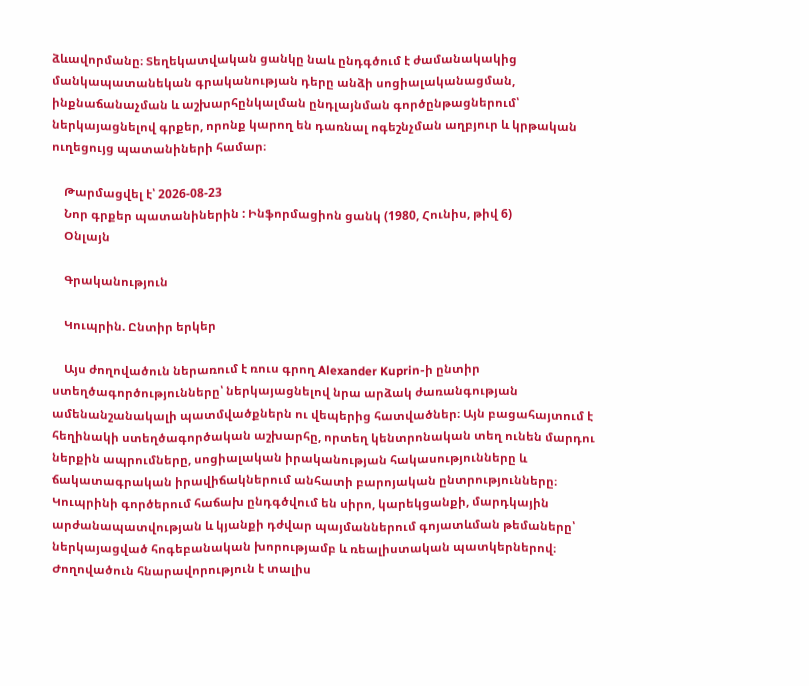ձևավորմանը։ Տեղեկատվական ցանկը նաև ընդգծում է ժամանակակից մանկապատանեկան գրականության դերը անձի սոցիալականացման, ինքնաճանաչման և աշխարհընկալման ընդլայնման գործընթացներում՝ ներկայացնելով գրքեր, որոնք կարող են դառնալ ոգեշնչման աղբյուր և կրթական ուղեցույց պատանիների համար։

    Թարմացվել է՝ 2026-08-23
    Նոր գրքեր պատանիներին : Ինֆորմացիոն ցանկ (1980, Հունիս, թիվ 6)
    Օնլայն

    Գրականություն

    Կուպրին. Ընտիր երկեր

    Այս ժողովածուն ներառում է ռուս գրող Alexander Kuprin-ի ընտիր ստեղծագործությունները՝ ներկայացնելով նրա արձակ ժառանգության ամենանշանակալի պատմվածքներն ու վեպերից հատվածներ։ Այն բացահայտում է հեղինակի ստեղծագործական աշխարհը, որտեղ կենտրոնական տեղ ունեն մարդու ներքին ապրումները, սոցիալական իրականության հակասությունները և ճակատագրական իրավիճակներում անհատի բարոյական ընտրությունները։ Կուպրինի գործերում հաճախ ընդգծվում են սիրո, կարեկցանքի, մարդկային արժանապատվության և կյանքի դժվար պայմաններում գոյատևման թեմաները՝ ներկայացված հոգեբանական խորությամբ և ռեալիստական պատկերներով։ Ժողովածուն հնարավորություն է տալիս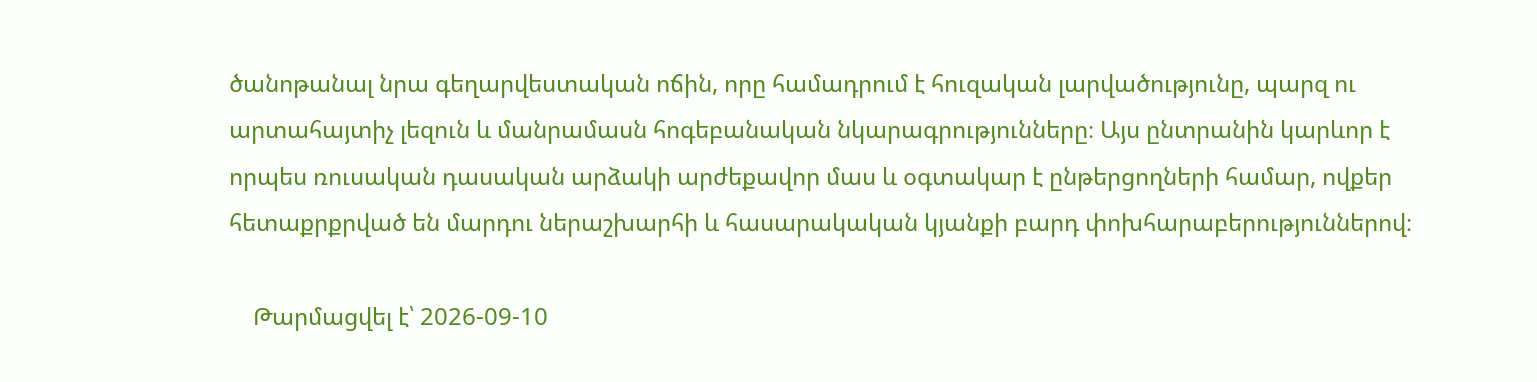ծանոթանալ նրա գեղարվեստական ոճին, որը համադրում է հուզական լարվածությունը, պարզ ու արտահայտիչ լեզուն և մանրամասն հոգեբանական նկարագրությունները։ Այս ընտրանին կարևոր է որպես ռուսական դասական արձակի արժեքավոր մաս և օգտակար է ընթերցողների համար, ովքեր հետաքրքրված են մարդու ներաշխարհի և հասարակական կյանքի բարդ փոխհարաբերություններով։

    Թարմացվել է՝ 2026-09-10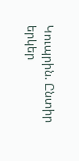Կուպրին. Ընտիր երկեր